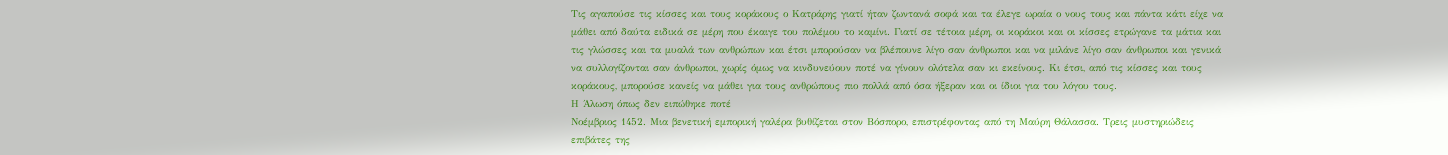Τις αγαπούσε τις κίσσες και τους κοράκους ο Κατράρης γιατί ήταν ζωντανά σοφά και τα έλεγε ωραία ο νους τους και πάντα κάτι είχε να μάθει από δαύτα ειδικά σε μέρη που έκαιγε του πολέμου το καμίνι. Γιατί σε τέτοια μέρη, οι κοράκοι και οι κίσσες ετρώγανε τα μάτια και τις γλώσσες και τα μυαλά των ανθρώπων και έτσι μπορούσαν να βλέπουνε λίγο σαν άνθρωποι και να μιλάνε λίγο σαν άνθρωποι και γενικά να συλλογίζονται σαν άνθρωποι, χωρίς όμως να κινδυνεύουν ποτέ να γίνουν ολότελα σαν κι εκείνους. Κι έτσι, από τις κίσσες και τους κοράκους, μπορούσε κανείς να μάθει για τους ανθρώπους πιο πολλά από όσα ήξεραν και οι ίδιοι για του λόγου τους.
Η Άλωση όπως δεν ειπώθηκε ποτέ
Νοέμβριος 1452. Μια βενετική εμπορική γαλέρα βυθίζεται στον Βόσπορο, επιστρέφοντας από τη Μαύρη Θάλασσα. Τρεις μυστηριώδεις επιβάτες της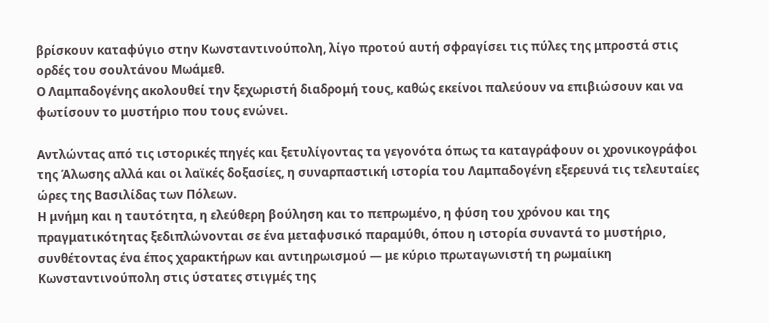βρίσκουν καταφύγιο στην Κωνσταντινούπολη, λίγο προτού αυτή σφραγίσει τις πύλες της μπροστά στις ορδές του σουλτάνου Μωάμεθ.
Ο Λαμπαδογένης ακολουθεί την ξεχωριστή διαδρομή τους, καθώς εκείνοι παλεύουν να επιβιώσουν και να φωτίσουν το μυστήριο που τους ενώνει.

Αντλώντας από τις ιστορικές πηγές και ξετυλίγοντας τα γεγονότα όπως τα καταγράφουν οι χρονικογράφοι της Άλωσης αλλά και οι λαϊκές δοξασίες, η συναρπαστική ιστορία του Λαμπαδογένη εξερευνά τις τελευταίες ώρες της Βασιλίδας των Πόλεων.
Η μνήμη και η ταυτότητα, η ελεύθερη βούληση και το πεπρωμένο, η φύση του χρόνου και της πραγματικότητας ξεδιπλώνονται σε ένα μεταφυσικό παραμύθι, όπου η ιστορία συναντά το μυστήριο, συνθέτοντας ένα έπος χαρακτήρων και αντιηρωισμού — με κύριο πρωταγωνιστή τη ρωμαίικη Κωνσταντινούπολη στις ύστατες στιγμές της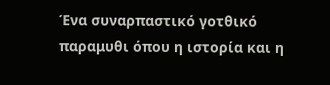Ένα συναρπαστικό γοτθικό παραμυθι όπου η ιστορία και η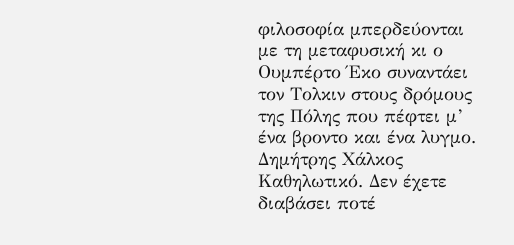φιλοσοφία μπερδεύονται με τη μεταφυσική κι ο Ουμπέρτο Έκο συναντάει τον Τολκιν στους δρόμους της Πόλης που πέφτει μ’ ένα βροντο και ένα λυγμο.
Δημήτρης Χάλκος
Καθηλωτικό. Δεν έχετε διαβάσει ποτέ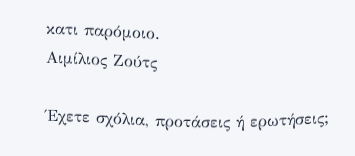κατι παρόμοιο.
Αιμίλιος Ζούτς

Έχετε σχόλια, προτάσεις ή ερωτήσεις;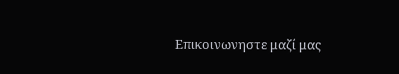Επικοινωνηστε μαζί μας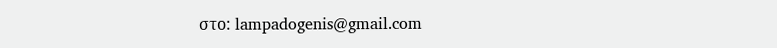στο: lampadogenis@gmail.com